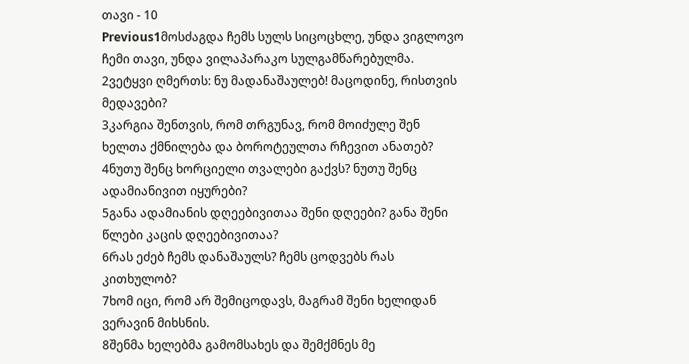თავი - 10
Previous1მოსძაგდა ჩემს სულს სიცოცხლე, უნდა ვიგლოვო ჩემი თავი, უნდა ვილაპარაკო სულგამწარებულმა.
2ვეტყვი ღმერთს: ნუ მადანაშაულებ! მაცოდინე, რისთვის მედავები?
3კარგია შენთვის, რომ თრგუნავ, რომ მოიძულე შენ ხელთა ქმნილება და ბოროტეულთა რჩევით ანათებ?
4ნუთუ შენც ხორციელი თვალები გაქვს? ნუთუ შენც ადამიანივით იყურები?
5განა ადამიანის დღეებივითაა შენი დღეები? განა შენი წლები კაცის დღეებივითაა?
6რას ეძებ ჩემს დანაშაულს? ჩემს ცოდვებს რას კითხულობ?
7ხომ იცი, რომ არ შემიცოდავს, მაგრამ შენი ხელიდან ვერავინ მიხსნის.
8შენმა ხელებმა გამომსახეს და შემქმნეს მე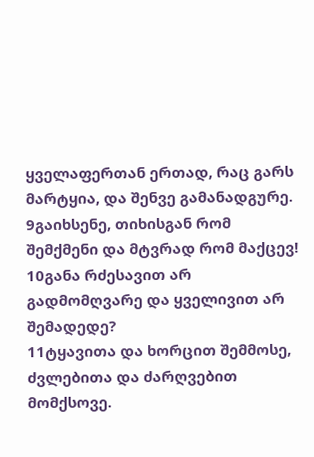ყველაფერთან ერთად, რაც გარს მარტყია, და შენვე გამანადგურე.
9გაიხსენე, თიხისგან რომ შემქმენი და მტვრად რომ მაქცევ!
10განა რძესავით არ გადმომღვარე და ყველივით არ შემადედე?
11ტყავითა და ხორცით შემმოსე, ძვლებითა და ძარღვებით მომქსოვე.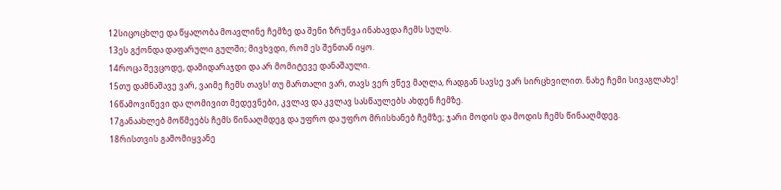12სიცოცხლე და წყალობა მოავლინე ჩემზე და შენი ზრუნვა ინახავდა ჩემს სულს.
13ეს გქონდა დაფარული გულში; მივხვდი, რომ ეს შენთან იყო.
14როცა შევცოდე, დამიდარაჯდი და არ მომიტევე დანაშაული.
15თუ დამნაშავე ვარ, ვაიმე ჩემს თავს! თუ მართალი ვარ, თავს ვერ ვწევ მაღლა, რადგან სავსე ვარ სირცხვილით. ნახე ჩემი სივაგლახე!
16წამოვიწევი და ლომივით მედევნები, კვლავ და კვლავ სასწაულებს ახდენ ჩემზე.
17განაახლებ მოწმეებს ჩემს წინააღმდეგ და უფრო და უფრო მრისხანებ ჩემზე; ჯარი მოდის და მოდის ჩემს წინააღმდეგ.
18რისთვის გამომიყვანე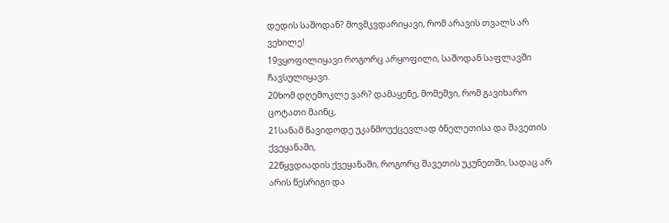დედის საშოდან? მოვმკვდარიყავი, რომ არავის თვალს არ ვეხილე!
19ვყოფილიყავი როგორც არყოფილი, საშოდან საფლავში ჩავსულიყავი.
20ხომ დღემოკლე ვარ? დამაყენე, მომეშვი, რომ გავიხარო ცოტათი მაინც,
21სანამ წავიდოდე უკანმოუქცევლად ბნელეთისა და შავეთის ქვეყანაში,
22წყვდიადის ქვეყანაში, როგორც შავეთის უკუნეთში, სადაც არ არის წესრიგი და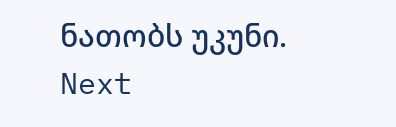ნათობს უკუნი.
Next